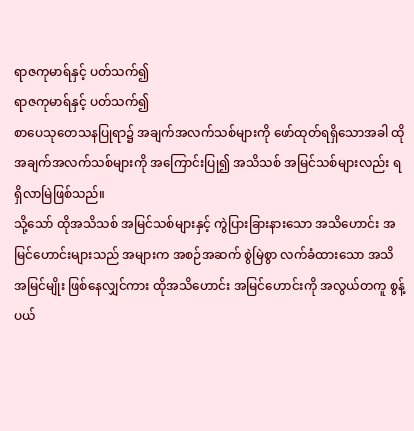ရာဇကုမာရ်နှင့် ပတ်သက်၍
ရာဇကုမာရ်နှင့် ပတ်သက်၍
စာပေသုတေသနပြုရာ၌ အချက်အလက်သစ်များကို ဖော်ထုတ်ရရှိသောအခါ ထိုအချက်အလက်သစ်များကို အကြောင်းပြု၍ အသိသစ် အမြင်သစ်များလည်း ရရှိလာမြဲဖြစ်သည်။
သို့သော် ထိုအသိသစ် အမြင်သစ်များနှင့် ကွဲပြားခြားနားသော အသိဟောင်း အမြင်ဟောင်းများသည် အများက အစဉ်အဆက် စွဲမြဲစွာ လက်ခံထားသော အသိအမြင်မျိုး ဖြစ်နေလျှင်ကား ထိုအသိဟောင်း အမြင်ဟောင်းကို အလွယ်တကူ စွန့်ပယ်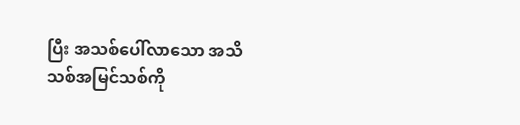ပြီး အသစ်ပေါ်လာသော အသိသစ်အမြင်သစ်ကို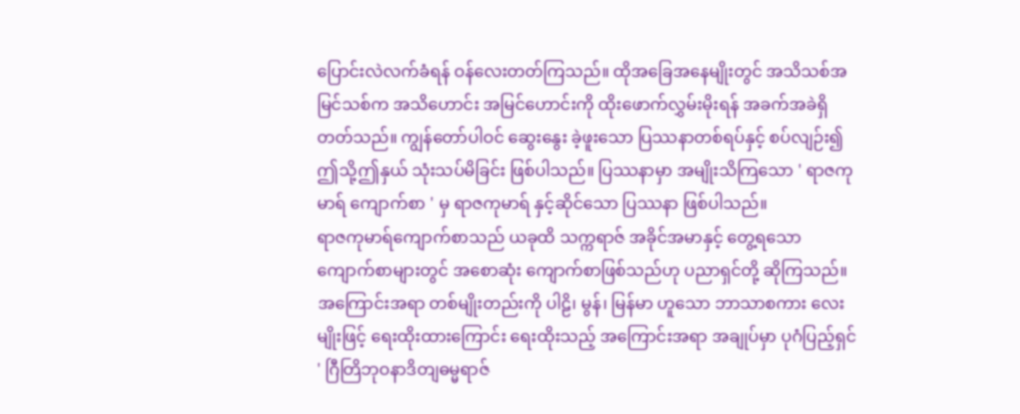ပြောင်းလဲလက်ခံရန် ဝန်လေးတတ်ကြသည်။ ထိုအခြေအနေမျိုးတွင် အသိသစ်အမြင်သစ်က အသိဟောင်း အမြင်ဟောင်းကို ထိုးဖောက်လွှမ်းမိုးရန် အခက်အခဲရှိတတ်သည်။ ကျွန်တော်ပါဝင် ဆွေးနွေး ခဲ့ဖူးသော ပြဿနာတစ်ရပ်နှင့် စပ်လျဉ်း၍ ဤသို့ဤနှယ် သုံးသပ်မိခြင်း ဖြစ်ပါသည်။ ပြဿနာမှာ အမျိုးသိကြသော ' ရာဇကုမာရ် ကျောက်စာ ' မှ ရာဇကုမာရ် နှင့်ဆိုင်သော ပြဿနာ ဖြစ်ပါသည်။
ရာဇကုမာရ်ကျောက်စာသည် ယခုထိ သက္ကရာဇ် အခိုင်အမာနှင့် တွေ့ရသော ကျောက်စာများတွင် အစောဆုံး ကျောက်စာဖြစ်သည်ဟု ပညာရှင်တို့ ဆိုကြသည်။ အကြောင်းအရာ တစ်မျိုးတည်းကို ပါဠိ၊ မွန်၊ မြန်မာ ဟူသော ဘာသာစကား လေးမျိုးဖြင့် ရေးထိုးထားကြောင်း ရေးထိုးသည့် အကြောင်းအရာ အချုပ်မှာ ပုဂံပြည့်ရှင် ' ဂြီတြိဘုဝနာဒိတျဓမ္မရာဇ်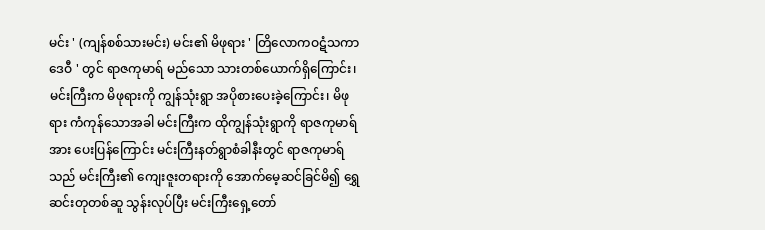မင်း ' (ကျန်စစ်သားမင်း) မင်း၏ မိဖုရား ' တြိလောကဝဋံသကာဒေဝီ ' တွင် ရာဇကုမာရ် မည်သော သားတစ်ယောက်ရှိကြောင်း၊ မင်းကြီးက မိဖုရားကို ကျွန်သုံးရွာ အပိုစားပေးခဲ့ကြောင်း၊ မိဖုရား ကံကုန်သောအခါ မင်းကြီးက ထိုကျွန်သုံးရွာကို ရာဇကုမာရ် အား ပေးပြန်ကြောင်း မင်းကြီးနတ်ရွာစံခါနီးတွင် ရာဇကုမာရ်သည် မင်းကြီး၏ ကျေးဇူးတရားကို အောက်မေ့ဆင်ခြင်မိ၍ ရွှေဆင်းတုတစ်ဆူ သွန်းလုပ်ပြီး မင်းကြီးရှေ့တော်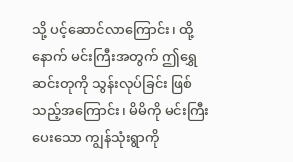သို့ ပင့်ဆောင်လာကြောင်း၊ ထို့နောက် မင်းကြီးအတွက် ဤရွှေဆင်းတုကို သွန်းလုပ်ခြင်း ဖြစ်သည့်အကြောင်း၊ မိမိကို မင်းကြီးပေးသော ကျွန်သုံးရွာကို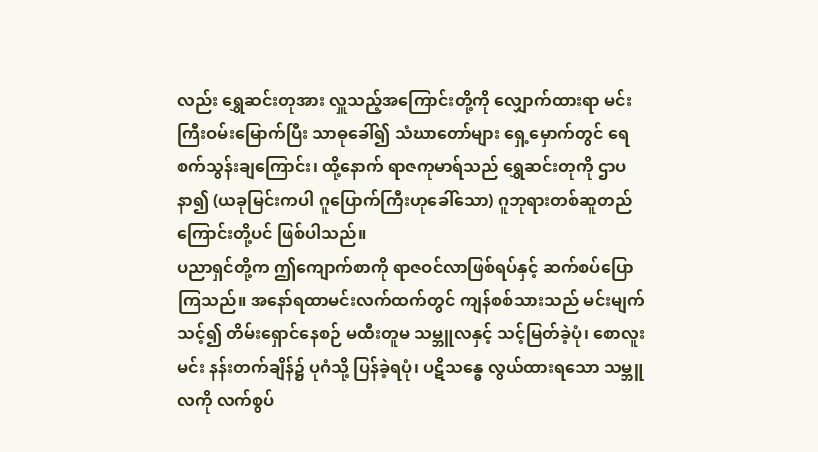လည်း ရွှေဆင်းတုအား လှူသည့်အကြောင်းတို့ကို လျှောက်ထားရာ မင်းကြီးဝမ်းမြောက်ပြီး သာဓုခေါ်၍ သံဃာတော်များ ရှေ့မှောက်တွင် ရေစက်သွန်းချကြောင်း၊ ထို့နောက် ရာဇကုမာရ်သည် ရွှေဆင်းတုကို ဌာပနာ၍ (ယခုမြင်းကပါ ဂူပြောက်ကြီးဟုခေါ်သော) ဂူဘုရားတစ်ဆူတည်ကြောင်းတို့ပင် ဖြစ်ပါသည်။
ပညာရှင်တို့က ဤကျောက်စာကို ရာဇဝင်လာဖြစ်ရပ်နှင့် ဆက်စပ်ပြောကြသည်။ အနော်ရထာမင်းလက်ထက်တွင် ကျန်စစ်သားသည် မင်းမျက်သင့်၍ တိမ်းရှောင်နေစဉ် မထီးတူမ သမ္ဘူလနှင့် သင့်မြတ်ခဲ့ပုံ၊ စောလူးမင်း နန်းတက်ချိန်၌ ပုဂံသို့ ပြန်ခဲ့ရပုံ၊ ပဋိသန္ဓေ လွယ်ထားရသော သမ္ဘူလကို လက်စွပ်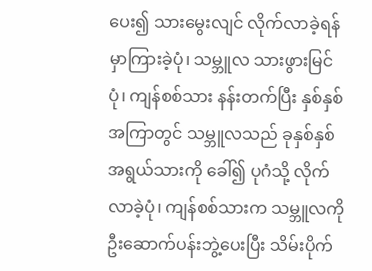ပေး၍ သားမွေးလျင် လိုက်လာခဲ့ရန် မှာကြားခဲ့ပုံ၊ သမ္ဘူလ သားဖွားမြင်ပုံ၊ ကျန်စစ်သား နန်းတက်ပြီး နှစ်နှစ်အကြာတွင် သမ္ဘူလသည် ခုနှစ်နှစ်အရွယ်သားကို ခေါ်၍ ပုဂံသို့ လိုက်လာခဲ့ပုံ၊ ကျန်စစ်သားက သမ္ဘူလကို ဦးဆောက်ပန်းဘွဲ့ပေးပြီး သိမ်းပိုက်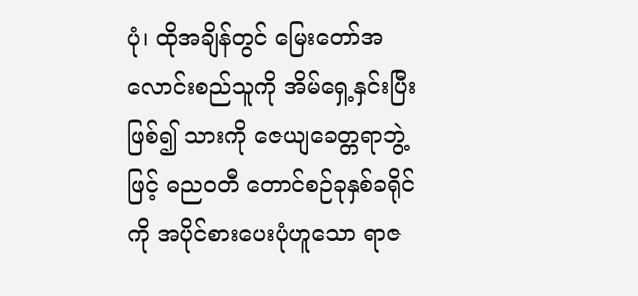ပုံ၊ ထိုအချိန်တွင် မြေးတော်အလောင်းစည်သူကို အိမ်ရှေ့နှင်းပြီး ဖြစ်၍ သားကို ဇေယျခေတ္တရာဘွဲ့ဖြင့် ဓညဝတီ တောင်စဉ်ခုနှစ်ခရိုင်ကို အပိုင်စားပေးပုံဟူသော ရာဇ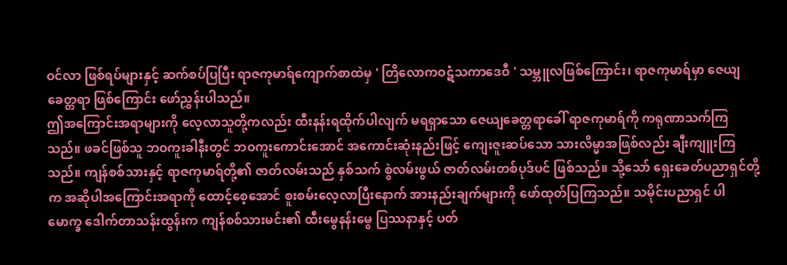ဝင်လာ ဖြစ်ရပ်များနှင့် ဆက်စပ်ပြပြီး ရာဇကုမာရ်ကျောက်စာထဲမှ ' တြိလောကဝဋံသကာဒေဝီ ' သမ္ဘူလဖြစ်ကြောင်း၊ ရာဇကုမာရ်မှာ ဇေယျခေတ္တရာ ဖြစ်ကြောင်း ဖော်ညွှန်းပါသည်။
ဤအကြောင်းအရာများကို လေ့လာသူတို့ကလည်း ထီးနန်းရထိုက်ပါလျက် မရရှာသော ဇေယျခေတ္တရာခေါ် ရာဇကုမာရ်ကို ကရုဏာသက်ကြသည်။ ဖခင်ဖြစ်သူ ဘဝကူးခါနီးတွင် ဘဝကူးကောင်းအောင် အကောင်းဆုံးနည်းဖြင့် ကျေးဇူးဆပ်သော သားလိမ္မာအဖြစ်လည်း ချီးကျူးကြသည်။ ကျန်စစ်သားနှင့် ရာဇကုမာရ်တို့၏ ဇာတ်လမ်းသည် နှစ်သက် စွဲလမ်းဖွယ် ဇာတ်လမ်းတစ်ပုဒ်ပင် ဖြစ်သည်။ သို့သော် ရှေးခေတ်ပညာရှင်တို့က အဆိုပါအကြောင်းအရာကို ထောင့်စေ့အောင် စူးစမ်းလေ့လာပြီးနောက် အားနည်းချက်များကို ဖော်ထုတ်ပြကြသည်။ သမိုင်းပညာရှင် ပါမောက္ခ ဒေါက်တာသန်းထွန်းက ကျန်စစ်သားမင်း၏ ထီးမွေနန်းမွေ ပြဿနာနှင့် ပတ်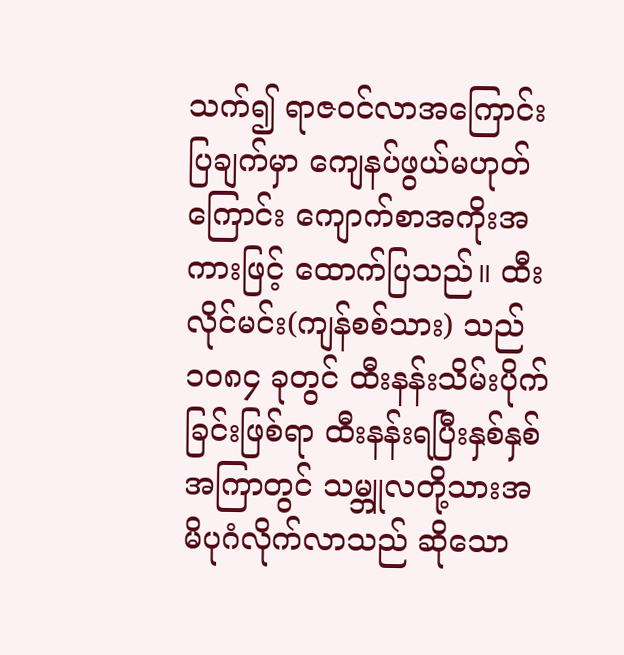သက်၍ ရာဇဝင်လာအကြောင်းပြချက်မှာ ကျေနပ်ဖွယ်မဟုတ်ကြောင်း ကျောက်စာအကိုးအကားဖြင့် ထောက်ပြသည်။ ထီးလိုင်မင်း(ကျန်စစ်သား) သည် ၁၀၈၄ ခုတွင် ထီးနန်းသိမ်းပိုက်ခြင်းဖြစ်ရာ ထီးနန်းရပြီးနှစ်နှစ်အကြာတွင် သမ္ဘူလတို့သားအမိပုဂံလိုက်လာသည် ဆိုသော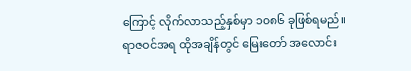ကြောင့် လိုက်လာသည့်နှစ်မှာ ၁၀၈၆ ခုဖြစ်ရမည်။
ရာဇဝင်အရ ထိုအချိန်တွင် မြေးတော် အလောင်း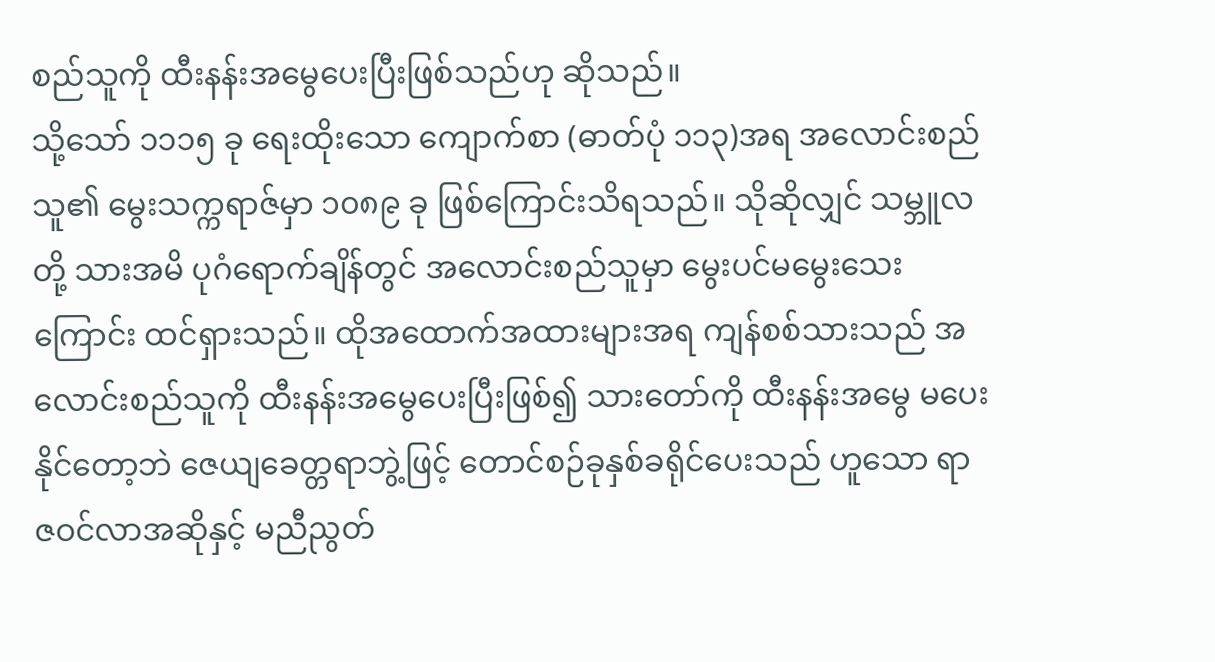စည်သူကို ထီးနန်းအမွေပေးပြီးဖြစ်သည်ဟု ဆိုသည်။
သို့သော် ၁၁၁၅ ခု ရေးထိုးသော ကျောက်စာ (ဓာတ်ပုံ ၁၁၃)အရ အလောင်းစည်သူ၏ မွေးသက္ကရာဇ်မှာ ၁၀၈၉ ခု ဖြစ်ကြောင်းသိရသည်။ သိုဆိုလျှင် သမ္ဘူလတို့ သားအမိ ပုဂံရောက်ချိန်တွင် အလောင်းစည်သူမှာ မွေးပင်မမွေးသေးကြောင်း ထင်ရှားသည်။ ထိုအထောက်အထားများအရ ကျန်စစ်သားသည် အလောင်းစည်သူကို ထီးနန်းအမွေပေးပြီးဖြစ်၍ သားတော်ကို ထီးနန်းအမွေ မပေးနိုင်တော့ဘဲ ဇေယျခေတ္တရာဘွဲ့ဖြင့် တောင်စဉ်ခုနှစ်ခရိုင်ပေးသည် ဟူသော ရာဇဝင်လာအဆိုနှင့် မညီညွတ်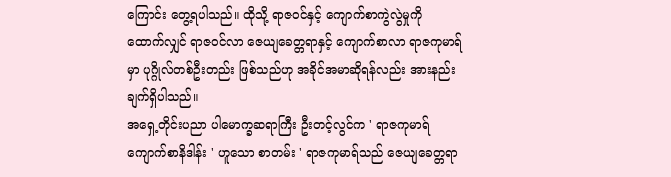ကြောင်း တွေ့ရပါသည်။ ထိုသို့ ရာဇဝင်နှင့် ကျောက်စာကွဲလွဲမှုကို ထောက်လျှင် ရာဇဝင်လာ ဇေယျခေတ္တရာနှင့် ကျောက်စာလာ ရာဇကုမာရ်မှာ ပုဂ္ဂိုလ်တစ်ဦးတည်း ဖြစ်သည်ဟု အခိုင်အမာဆိုရန်လည်း အားနည်းချက်ရှိပါသည်။
အရှေ့တိုင်းပညာ ပါမောက္ခဆရာကြီး ဦးတင့်လွင်က ' ရာဇကုမာရ် ကျောက်စာနိဒါန်း ' ဟူသော စာတမ်း ' ရာဇကုမာရ်သည် ဇေယျခေတ္တရာ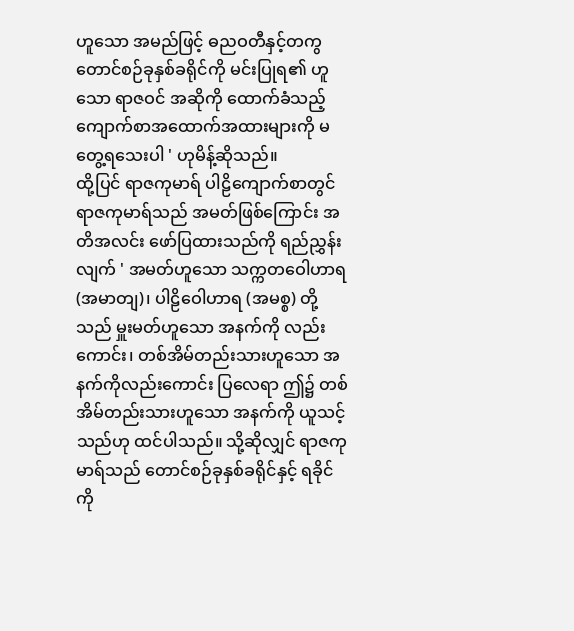ဟူသော အမည်ဖြင့် ဓညဝတီနှင့်တကွ တောင်စဉ်ခုနှစ်ခရိုင်ကို မင်းပြုရ၏ ဟူသော ရာဇဝင် အဆိုကို ထောက်ခံသည့် ကျောက်စာအထောက်အထားများကို မတွေ့ရသေးပါ ' ဟုမိန့်ဆိုသည်။
ထို့ပြင် ရာဇကုမာရ် ပါဠိကျောက်စာတွင် ရာဇကုမာရ်သည် အမတ်ဖြစ်ကြောင်း အတိအလင်း ဖော်ပြထားသည်ကို ရည်ညွှန်းလျက် ' အမတ်ဟူသော သက္ကတဝေါဟာရ(အမာတျ)၊ ပါဠိဝေါဟာရ (အမစ္စ) တို့သည် မှူးမတ်ဟူသော အနက်ကို လည်းကောင်း၊ တစ်အိမ်တည်းသားဟူသော အနက်ကိုလည်းကောင်း ပြလေရာ ဤ၌ တစ်အိမ်တည်းသားဟူသော အနက်ကို ယူသင့်သည်ဟု ထင်ပါသည်။ သို့ဆိုလျှင် ရာဇကုမာရ်သည် တောင်စဉ်ခုနှစ်ခရိုင်နှင့် ရခိုင်ကို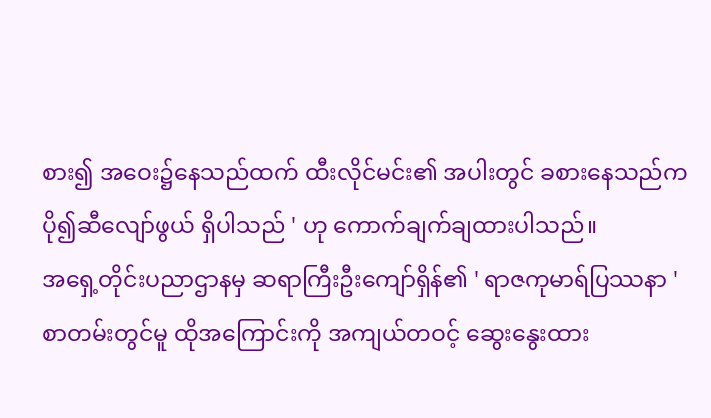စား၍ အဝေး၌နေသည်ထက် ထီးလိုင်မင်း၏ အပါးတွင် ခစားနေသည်က ပို၍ဆီလျော်ဖွယ် ရှိပါသည် ' ဟု ကောက်ချက်ချထားပါသည်။
အရှေ့တိုင်းပညာဌာနမှ ဆရာကြီးဦးကျော်ရှိန်၏ ' ရာဇကုမာရ်ပြဿနာ ' စာတမ်းတွင်မူ ထိုအကြောင်းကို အကျယ်တဝင့် ဆွေးနွေးထား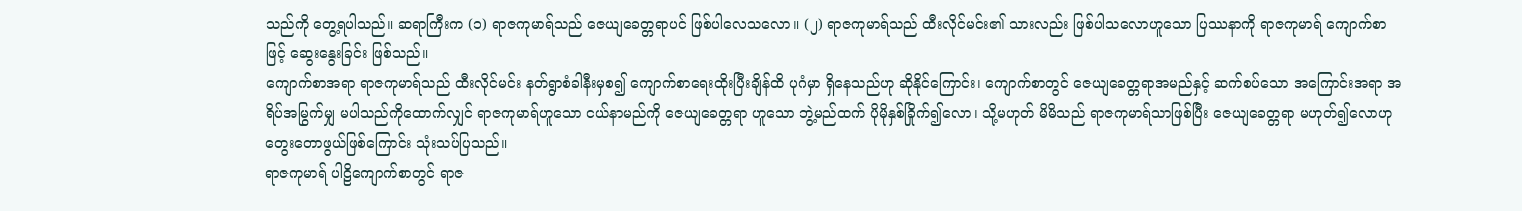သည်ကို တွေ့ရပါသည်။ ဆရာကြီးက (၁) ရာဇကုမာရ်သည် ဇေယျခေတ္တရာပင် ဖြစ်ပါလေသလော။ (၂) ရာဇကုမာရ်သည် ထီးလိုင်မင်း၏ သားလည်း ဖြစ်ပါသလောဟူသော ပြဿနာကို ရာဇကုမာရ် ကျောက်စာဖြင့် ဆွေးနွေးခြင်း ဖြစ်သည်။
ကျောက်စာအရာ ရာဇကုမာရ်သည် ထီးလိုင်မင်း နတ်ရွာစံခါနီးမှစ၍ ကျောက်စာရေးထိုးပြီးချိန်ထိ ပုဂံမှာ ရှိနေသည်ဟု ဆိုနိုင်ကြောင်း၊ ကျောက်စာတွင် ဇေယျခေတ္တရာအမည်နှင့် ဆက်စပ်သော အကြောင်းအရာ အရိပ်အမြွက်မျှ မပါသည်ကိုထောက်လျှင် ရာဇကုမာရ်ဟူသော ငယ်နာမည်ကို ဇေယျခေတ္တရာ ဟူသော ဘွဲ့မည်ထက် ပိုမိုနှစ်ခြိုက်၍လော၊ သို့မဟုတ် မိမိသည် ရာဇကုမာရ်သာဖြစ်ပြီး ဇေယျခေတ္တရာ မဟုတ်၍လောဟု တွေးတောဖွယ်ဖြစ်ကြောင်း သုံးသပ်ပြသည်။
ရာဇကုမာရ် ပါဠိကျောက်စာတွင် ရာဇ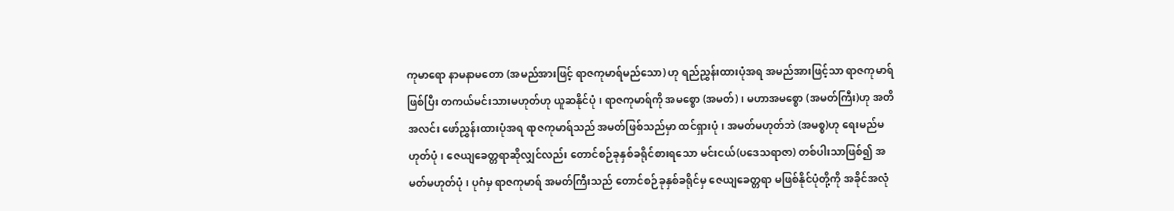ကုမာရော နာမနာမတော (အမည်အားဖြင့် ရာဇကုမာရ်မည်သော) ဟု ရည်ညွှန်းထားပုံအရ အမည်အားဖြင့်သာ ရာဇကုမာရ်ဖြစ်ပြီး တကယ်မင်းသားမဟုတ်ဟု ယူဆနိုင်ပုံ၊ ရာဇကုမာရ်ကို အမစ္စော (အမတ်)၊ မဟာအမစ္စော (အမတ်ကြီး)ဟု အတိအလင်း ဖော်ညွှန်းထားပုံအရ ရာဇကုမာရ်သည် အမတ်ဖြစ်သည်မှာ ထင်ရှားပုံ၊ အမတ်မဟုတ်ဘဲ (အမစ္စ)ဟု ရေးမည်မဟုတ်ပုံ၊ ဇေယျခေတ္တရာဆိုလျှင်လည်း တောင်စဉ်ခုနှစ်ခရိုင်စားရသော မင်းငယ်(ပဒေသရာဇာ) တစ်ပါးသာဖြစ်၍ အမတ်မဟုတ်ပုံ၊ ပုဂံမှ ရာဇကုမာရ် အမတ်ကြီးသည် တောင်စဉ်ခုနှစ်ခရိုင်မှ ဇေယျခေတ္တရာ မဖြစ်နိုင်ပုံတို့ကို အခိုင်အလုံ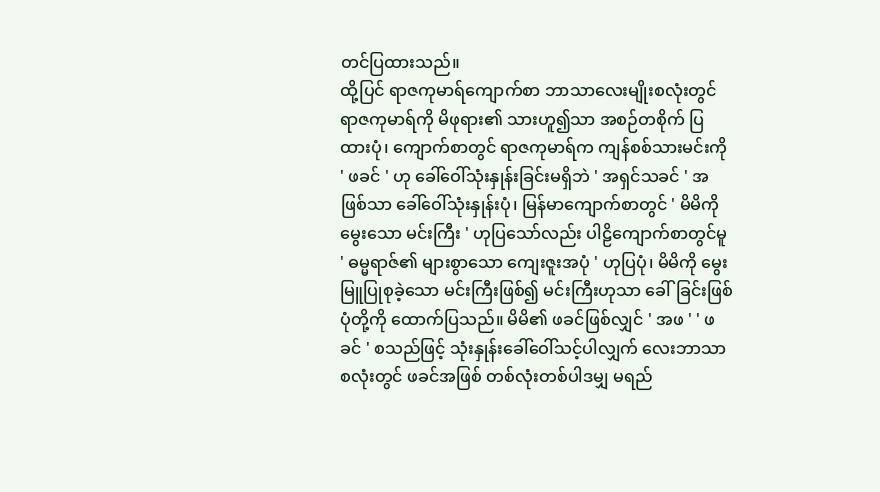တင်ပြထားသည်။
ထို့ပြင် ရာဇကုမာရ်ကျောက်စာ ဘာသာလေးမျိုးစလုံးတွင် ရာဇကုမာရ်ကို မိဖုရား၏ သားဟူ၍သာ အစဉ်တစိုက် ပြထားပုံ၊ ကျောက်စာတွင် ရာဇကုမာရ်က ကျန်စစ်သားမင်းကို ' ဖခင် ' ဟု ခေါ်ဝေါ်သုံးနှုန်းခြင်းမရှိဘဲ ' အရှင်သခင် ' အဖြစ်သာ ခေါ်ဝေါ်သုံးနှုန်းပုံ၊ မြန်မာကျောက်စာတွင် ' မိမိကိုမွေးသော မင်းကြီး ' ဟုပြသော်လည်း ပါဠိကျောက်စာတွင်မူ ' ဓမ္မရာဇ်၏ များစွာသော ကျေးဇူးအပုံ ' ဟုပြပုံ၊ မိမိကို မွေးမြူပြုစုခဲ့သော မင်းကြီးဖြစ်၍ မင်းကြီးဟုသာ ခေါ်ခြင်းဖြစ်ပုံတို့ကို ထောက်ပြသည်။ မိမိ၏ ဖခင်ဖြစ်လျှင် ' အဖ ' ' ဖခင် ' စသည်ဖြင့် သုံးနှုန်းခေါ်ဝေါ်သင့်ပါလျှက် လေးဘာသာစလုံးတွင် ဖခင်အဖြစ် တစ်လုံးတစ်ပါဒမျှ မရည်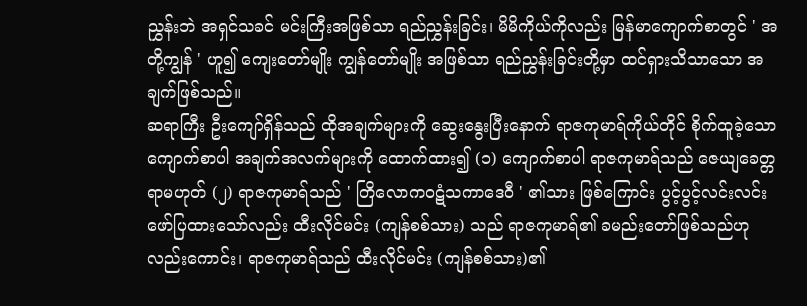ညွှန်းဘဲ အရှင်သခင် မင်းကြီးအဖြစ်သာ ရည်ညွှန်းခြင်း၊ မိမိကိုယ်ကိုလည်း မြန်မာကျောက်စာတွင် ' အတို့ကျွန် ' ဟူ၍ ကျေးတော်မျိုး ကျွန်တော်မျိုး အဖြစ်သာ ရည်ညွှန်းခြင်းတို့မှာ ထင်ရှားသိသာသော အချက်ဖြစ်သည်။
ဆရာကြီး ဦးကျော်ရှိန်သည် ထိုအချက်များကို ဆွေးနွေးပြီးနောက် ရာဇကုမာရ်ကိုယ်တိုင် စိုက်ထူခဲ့သော ကျောက်စာပါ အချက်အလက်များကို ထောက်ထား၍ (၁) ကျောက်စာပါ ရာဇကုမာရ်သည် ဇေယျခေတ္တရာမဟုတ် (၂) ရာဇကုမာရ်သည် ' တြိလောကဝဋံသကာဒေဝီ ' ၏သား ဖြစ်ကြောင်း ပွင့်ပွင့်လင်းလင်း ဖော်ပြထားသော်လည်း ထီးလိုင်မင်း (ကျန်စစ်သား) သည် ရာဇကုမာရ်၏ ခမည်းတော်ဖြစ်သည်ဟု လည်းကောင်း၊ ရာဇကုမာရ်သည် ထီးလိုင်မင်း (ကျန်စစ်သား)၏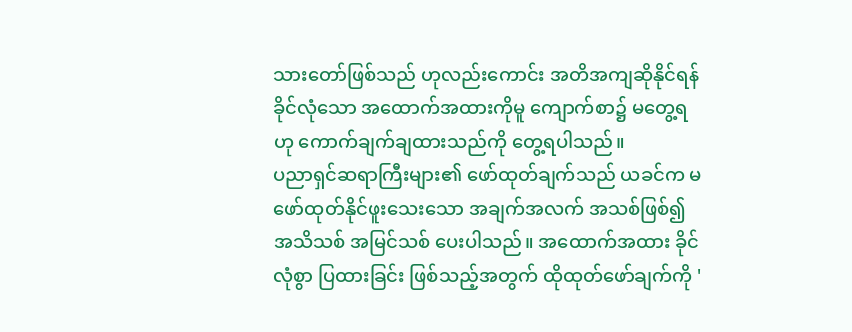သားတော်ဖြစ်သည် ဟုလည်းကောင်း အတိအကျဆိုနိုင်ရန် ခိုင်လုံသော အထောက်အထားကိုမူ ကျောက်စာ၌ မတွေ့ရဟု ကောက်ချက်ချထားသည်ကို တွေ့ရပါသည်။
ပညာရှင်ဆရာကြီးများ၏ ဖော်ထုတ်ချက်သည် ယခင်က မဖော်ထုတ်နိုင်ဖူးသေးသော အချက်အလက် အသစ်ဖြစ်၍ အသိသစ် အမြင်သစ် ပေးပါသည်။ အထောက်အထား ခိုင်လုံစွာ ပြထားခြင်း ဖြစ်သည့်အတွက် ထိုထုတ်ဖော်ချက်ကို '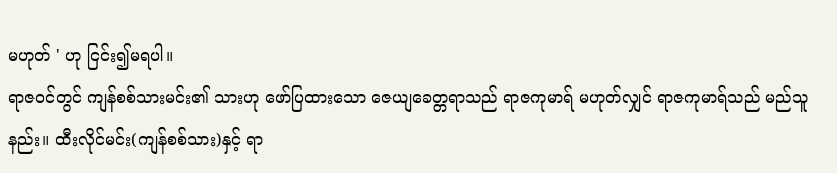မဟုတ် ' ဟု ငြင်း၍မရပါ။
ရာဇဝင်တွင် ကျန်စစ်သားမင်း၏ သားဟု ဖော်ပြထားသော ဇေယျခေတ္တရာသည် ရာဇကုမာရ် မဟုတ်လျှင် ရာဇကုမာရ်သည် မည်သူနည်း။ ထီးလိုင်မင်း(ကျန်စစ်သား)နှင့် ရာ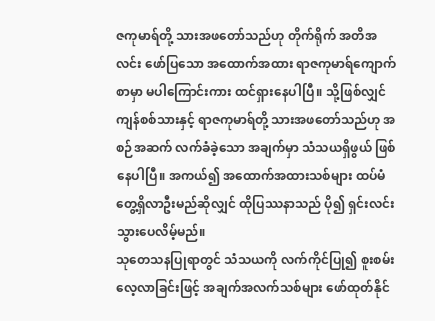ဇကုမာရ်တို့ သားအဖတော်သည်ဟု တိုက်ရိုက် အတိအလင်း ဖော်ပြသော အထောက်အထား ရာဇကုမာရ်ကျောက်စာမှာ မပါကြောင်းကား ထင်ရှားနေပါပြီ။ သို့ဖြစ်လျှင် ကျန်စစ်သားနှင့် ရာဇကုမာရ်တို့ သားအဖတော်သည်ဟု အစဉ်အဆက် လက်ခံခဲ့သော အချက်မှာ သံသယရှိဖွယ် ဖြစ်နေပါပြီ။ အကယ်၍ အထောက်အထားသစ်များ ထပ်မံတွေ့ရှိလာဦးမည်ဆိုလျှင် ထိုပြဿနာသည် ပို၍ ရှင်းလင်းသွားပေလိမ့်မည်။
သုတေသနပြုရာတွင် သံသယကို လက်ကိုင်ပြု၍ စူးစမ်းလေ့လာခြင်းဖြင့် အချက်အလက်သစ်များ ဖော်ထုတ်နိုင်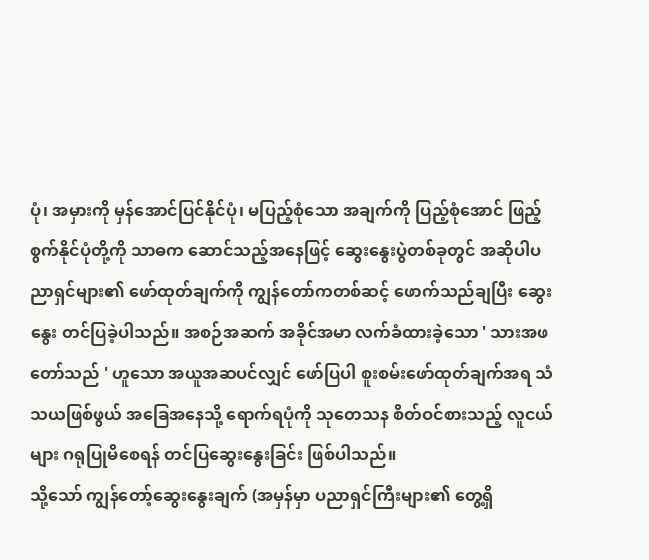ပုံ၊ အမှားကို မှန်အောင်ပြင်နိုင်ပုံ၊ မပြည့်စုံသော အချက်ကို ပြည့်စုံအောင် ဖြည့်စွက်နိုင်ပုံတို့ကို သာဓက ဆောင်သည့်အနေဖြင့် ဆွေးနွေးပွဲတစ်ခုတွင် အဆိုပါပညာရှင်များ၏ ဖော်ထုတ်ချက်ကို ကျွန်တော်ကတစ်ဆင့် ဖောက်သည်ချပြီး ဆွေးနွေး တင်ပြခဲ့ပါသည်။ အစဉ်အဆက် အခိုင်အမာ လက်ခံထားခဲ့သော ' သားအဖတော်သည် ' ဟူသော အယူအဆပင်လျှင် ဖော်ပြပါ စူးစမ်းဖော်ထုတ်ချက်အရ သံသယဖြစ်ဖွယ် အခြေအနေသို့ ရောက်ရပုံကို သုတေသန စိတ်ဝင်စားသည့် လူငယ်များ ဂရုပြုမိစေရန် တင်ပြဆွေးနွေးခြင်း ဖြစ်ပါသည်။
သို့သော် ကျွန်တော့်ဆွေးနွေးချက် (အမှန်မှာ ပညာရှင်ကြီးများ၏ တွေ့ရှိ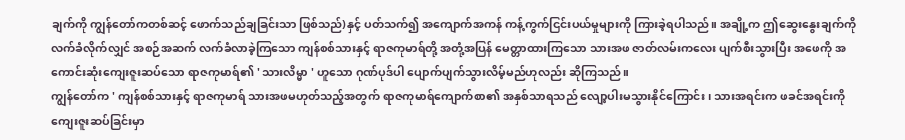ချက်ကို ကျွန်တော်ကတစ်ဆင့် ဖောက်သည်ချခြင်းသာ ဖြစ်သည်)နှင့် ပတ်သက်၍ အကျောက်အကန် ကန့်ကွက်ငြင်းပယ်မှုများကို ကြားခဲ့ရပါသည်။ အချို့က ဤဆွေးနွေးချက်ကို လက်ခံလိုက်လျှင် အစဉ်အဆက် လက်ခံလာခဲ့ကြသော ကျန်စစ်သားနှင့် ရာဇကုမာရ်တို့ အတုံ့အပြန် မေတ္တာထားကြသော သားအဖ ဇာတ်လမ်းကလေး ပျက်စီးသွားပြီး အဖေကို အကောင်းဆုံးကျေးဇူးဆပ်သော ရာဇကုမာရ်၏ ' သားလိမ္မာ ' ဟူသော ဂုဏ်ပုဒ်ပါ ပျောက်ပျက်သွားလိမ့်မည်ဟုလည်း ဆိုကြသည်။
ကျွန်တော်က ' ကျန်စစ်သားနှင့် ရာဇကုမာရ် သားအဖမဟုတ်သည့်အတွက် ရာဇကုမာရ်ကျောက်စာ၏ အနှစ်သာရသည် လျော့ပါးမသွားနိုင်ကြောင်း၊ သားအရင်းက ဖခင်အရင်းကို ကျေးဇူးဆပ်ခြင်းမှာ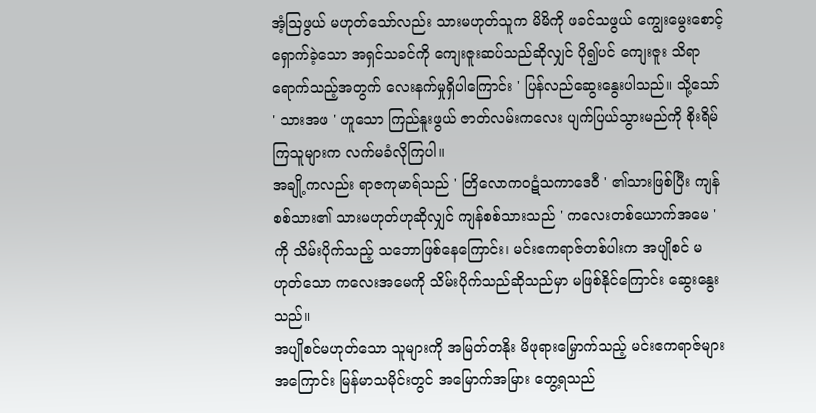အံ့ဩဖွယ် မဟုတ်သော်လည်း သားမဟုတ်သူက မိမိကို ဖခင်သဖွယ် ကျွေးမွေးစောင့်ရှောက်ခဲ့သော အရှင်သခင်ကို ကျေးဇူးဆပ်သည်ဆိုလျှင် ပို၍ပင် ကျေးဇူး သိရာရောက်သည့်အတွက် လေးနက်မှုရှိပါကြောင်း ' ပြန်လည်ဆွေးနွေးပါသည်။ သို့သော် ' သားအဖ ' ဟူသော ကြည်နူးဖွယ် ဇာတ်လမ်းကလေး ပျက်ပြယ်သွားမည်ကို စိုးရိမ်ကြသူများက လက်မခံလိုကြပါ။
အချို့ကလည်း ရာဇကုမာရ်သည် ' တြိလောကဝဋံသကာဒေဝီ ' ၏သားဖြစ်ပြီး ကျန်စစ်သား၏ သားမဟုတ်ဟုဆိုလျှင် ကျန်စစ်သားသည် ' ကလေးတစ်ယောက်အမေ ' ကို သိမ်းပိုက်သည့် သဘောဖြစ်နေကြောင်း၊ မင်းဧကရာဇ်တစ်ပါးက အပျိုစင် မဟုတ်သော ကလေးအမေကို သိမ်းပိုက်သည်ဆိုသည်မှာ မဖြစ်နိုင်ကြောင်း ဆွေးနွေးသည်။
အပျိုစင်မဟုတ်သော သူများကို အမြတ်တနိုး မိဖုရားမြှောက်သည့် မင်းဧကရာဇ်များအကြောင်း မြန်မာသမိုင်းတွင် အမြောက်အမြား တွေ့ရသည်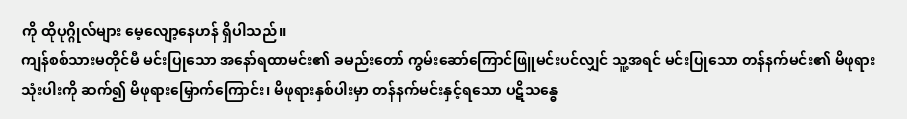ကို ထိုပုဂ္ဂိုလ်များ မေ့လျော့နေဟန် ရှိပါသည်။
ကျန်စစ်သားမတိုင်မီ မင်းပြုသော အနော်ရထာမင်း၏ ခမည်းတော် ကွမ်းဆော်ကြောင်ဖြူမင်းပင်လျှင် သူ့အရင် မင်းပြုသော တန်နက်မင်း၏ မိဖုရားသုံးပါးကို ဆက်၍ မိဖုရားမြှောက်ကြောင်း၊ မိဖုရားနှစ်ပါးမှာ တန်နက်မင်းနှင့်ရသော ပဋိသန္ဓေ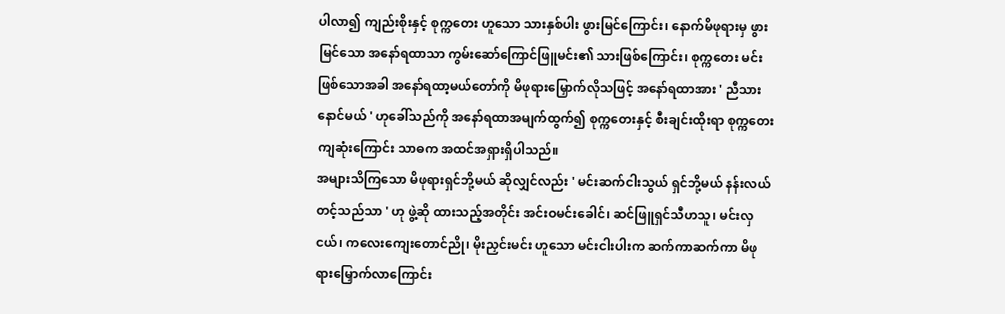ပါလာ၍ ကျည်းစိုးနှင့် စုက္ကတေး ဟူသော သားနှစ်ပါး ဖွားမြင်ကြောင်း၊ နောက်မိဖုရားမှ ဖွားမြင်သော အနော်ရထာသာ ကွမ်းဆော်ကြောင်ဖြူမင်း၏ သားဖြစ်ကြောင်း၊ စုက္ကတေး မင်းဖြစ်သောအခါ အနော်ရထာ့မယ်တော်ကို မိဖုရားမြှောက်လိုသဖြင့် အနော်ရထာအား ' ညီသားနောင်မယ် ' ဟုခေါ်သည်ကို အနော်ရထာအမျက်ထွက်၍ စုက္ကတေးနှင့် စီးချင်းထိုးရာ စုက္ကတေး ကျဆုံးကြောင်း သာဓက အထင်အရှားရှိပါသည်။
အများသိကြသော မိဖုရားရှင်ဘို့မယ် ဆိုလျှင်လည်း ' မင်းဆက်ငါးသွယ် ရှင်ဘို့မယ် နန်းလယ်တင့်သည်သာ ' ဟု ဖွဲ့ဆို ထားသည့်အတိုင်း အင်းဝမင်းခေါင်၊ ဆင်ဖြူရှင်သီဟသူ၊ မင်းလှငယ်၊ ကလေးကျေးတောင်ညို၊ မိုးညှင်းမင်း ဟူသော မင်းငါးပါးက ဆက်ကာဆက်ကာ မိဖုရားမြှောက်လာကြောင်း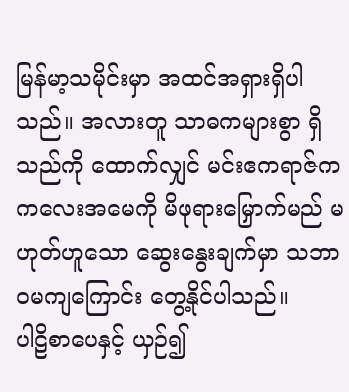မြန်မာ့သမိုင်းမှာ အထင်အရှားရှိပါသည်။ အလားတူ သာဓကများစွာ ရှိသည်ကို ထောက်လျှင် မင်းဧကရာဇ်က ကလေးအမေကို မိဖုရားမြှောက်မည် မဟုတ်ဟူသော ဆွေးနွေးချက်မှာ သဘာဝမကျကြောင်း တွေ့နိုင်ပါသည်။
ပါဠိစာပေနှင့် ယှဉ်၍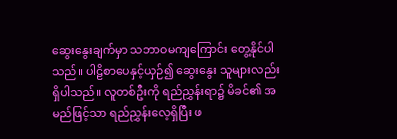ဆွေးနွေးချက်မှာ သဘာဝမကျကြောင်း တွေ့နိုင်ပါသည်။ ပါဠိစာပေနှင့်ယှဉ်၍ ဆွေးနွေး သူများလည်း ရှိပါသည်။ လူတစ်ဦးကို ရည်ညွှန်းရာ၌ မိခင်၏ အမည်ဖြင့်သာ ရည်ညွှန်းလေ့ရှိပြီး ဖ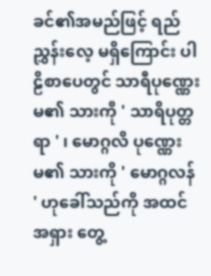ခင်၏အမည်ဖြင့် ရည်ညွှန်းလေ့ မရှိကြောင်း ပါဠိစာပေတွင် သာရီပုဏ္ဏေးမ၏ သားကို ' သာရိပုတ္တရာ ' ၊ မောဂ္ဂလိ ပုဏ္ဏေးမ၏ သားကို ' မောဂ္ဂလန် ' ဟုခေါ်သည်ကို အထင်အရှား တွေ့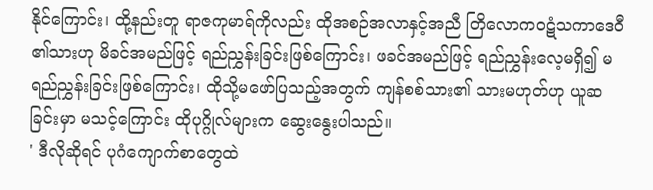နိုင်ကြောင်း၊ ထို့နည်းတူ ရာဇကုမာရ်ကိုလည်း ထိုအစဉ်အလာနှင့်အညီ တြိလောကဝဋံသကာဒေဝီ ၏သားဟု မိခင်အမည်ဖြင့် ရည်ညွှန်းခြင်းဖြစ်ကြောင်း၊ ဖခင်အမည်ဖြင့် ရည်ညွှန်းလေ့မရှိ၍ မရည်ညွှန်းခြင်းဖြစ်ကြောင်း၊ ထိုသို့မဖော်ပြသည့်အတွက် ကျန်စစ်သား၏ သားမဟုတ်ဟု ယူဆခြင်းမှာ မသင့်ကြောင်း ထိုပုဂ္ဂိုလ်များက ဆွေးနွေးပါသည်။
' ဒီလိုဆိုရင် ပုဂံကျောက်စာတွေထဲ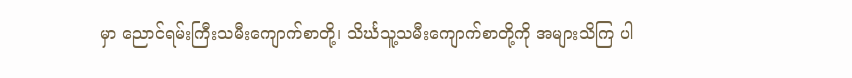မှာ ညောင်ရမ်းကြီးသမီးကျောက်စာတို့၊ သိင်္ဃသူ့သမီးကျောက်စာတို့ကို အများသိကြ ပါ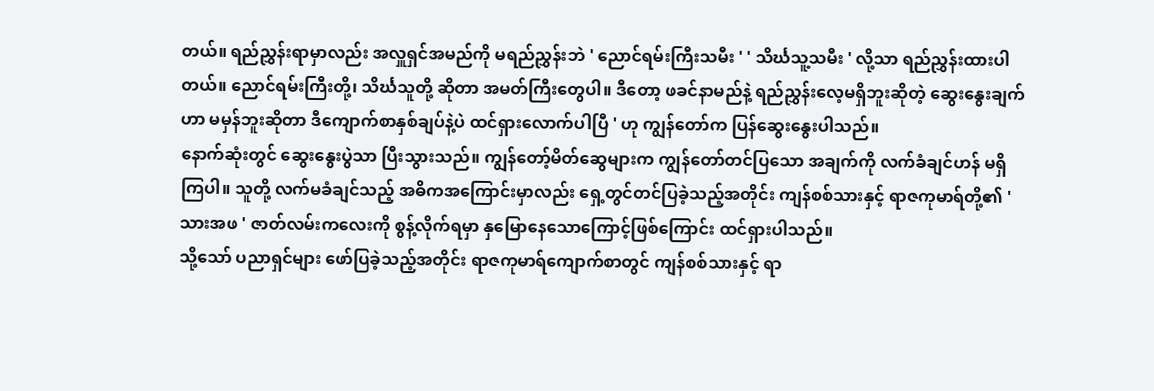တယ်။ ရည်ညွှန်းရာမှာလည်း အလှူရှင်အမည်ကို မရည်ညွှန်းဘဲ ' ညောင်ရမ်းကြီးသမီး ' ' သိင်္ဃသူ့သမီး ' လို့သာ ရည်ညွှန်းထားပါတယ်။ ညောင်ရမ်းကြီးတို့၊ သိင်္ဃသူတို့ ဆိုတာ အမတ်ကြီးတွေပါ။ ဒီတော့ ဖခင်နာမည်နဲ့ ရည်ညွှန်းလေ့မရှိဘူးဆိုတဲ့ ဆွေးနွေးချက်ဟာ မမှန်ဘူးဆိုတာ ဒီကျောက်စာနှစ်ချပ်နဲ့ပဲ ထင်ရှားလောက်ပါပြီ ' ဟု ကျွန်တော်က ပြန်ဆွေးနွေးပါသည်။
နောက်ဆုံးတွင် ဆွေးနွေးပွဲသာ ပြီးသွားသည်။ ကျွန်တော့်မိတ်ဆွေများက ကျွန်တော်တင်ပြသော အချက်ကို လက်ခံချင်ဟန် မရှိကြပါ။ သူတို့ လက်မခံချင်သည့် အဓိကအကြောင်းမှာလည်း ရှေ့တွင်တင်ပြခဲ့သည့်အတိုင်း ကျန်စစ်သားနှင့် ရာဇကုမာရ်တို့၏ ' သားအဖ ' ဇာတ်လမ်းကလေးကို စွန့်လိုက်ရမှာ နှမြောနေသောကြောင့်ဖြစ်ကြောင်း ထင်ရှားပါသည်။
သို့သော် ပညာရှင်များ ဖော်ပြခဲ့သည့်အတိုင်း ရာဇကုမာရ်ကျောက်စာတွင် ကျန်စစ်သားနှင့် ရာ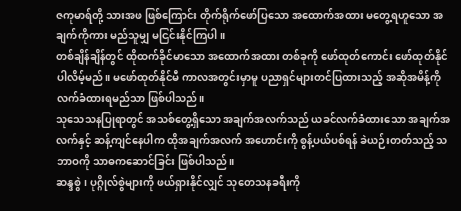ဇကုမာရ်တို့ သားအဖ ဖြစ်ကြောင်း တိုက်ရိုက်ဖော်ပြသော အထောက်အထား မတွေ့ရဟူသော အချက်ကိုကား မည်သူမျှ မငြင်းနိုင်ကြပါ။
တစ်ချိန်ချိန်တွင် ထိုထက်ခိုင်မာသော အထောက်အထား တစ်ခုကို ဖော်ထုတ်ကောင်း ဖော်ထုတ်နိုင်ပါလိမ့်မည်။ မဖော်ထုတ်နိုင်မီ ကာလအတွင်းမှာမူ ပညာရှင်များတင်ပြထားသည့် အဆိုအမိန့်ကို လက်ခံထားရမည်သာ ဖြစ်ပါသည်။
သုသေသနပြုရာတွင် အသစ်တွေ့ရှိသော အချက်အလက်သည် ယခင်လက်ခံထားသော အချက်အလက်နှင့် ဆန့်ကျင်နေပါက ထိုအချက်အလက် အဟောင်းကို စွန့်ပယ်ပစ်ရန် ခဲယဉ်းတတ်သည့် သဘာဝကို သာဓကဆောင်ခြင်း ဖြစ်ပါသည်။
ဆန္ဒစွဲ၊ ပုဂ္ဂိုလ်စွဲများကို ဖယ်ရှားနိုင်လျှင် သုတေသနခရီးကို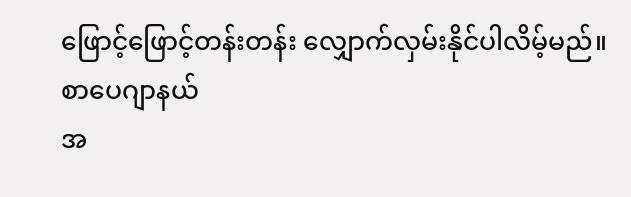ဖြောင့်ဖြောင့်တန်းတန်း လျှောက်လှမ်းနိုင်ပါလိမ့်မည်။
စာပေဂျာနယ်
အ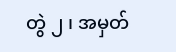တွဲ ၂ ၊ အမှတ်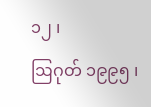၁၂ ၊
ဩဂုတ် ၁၉၉၅ ၊